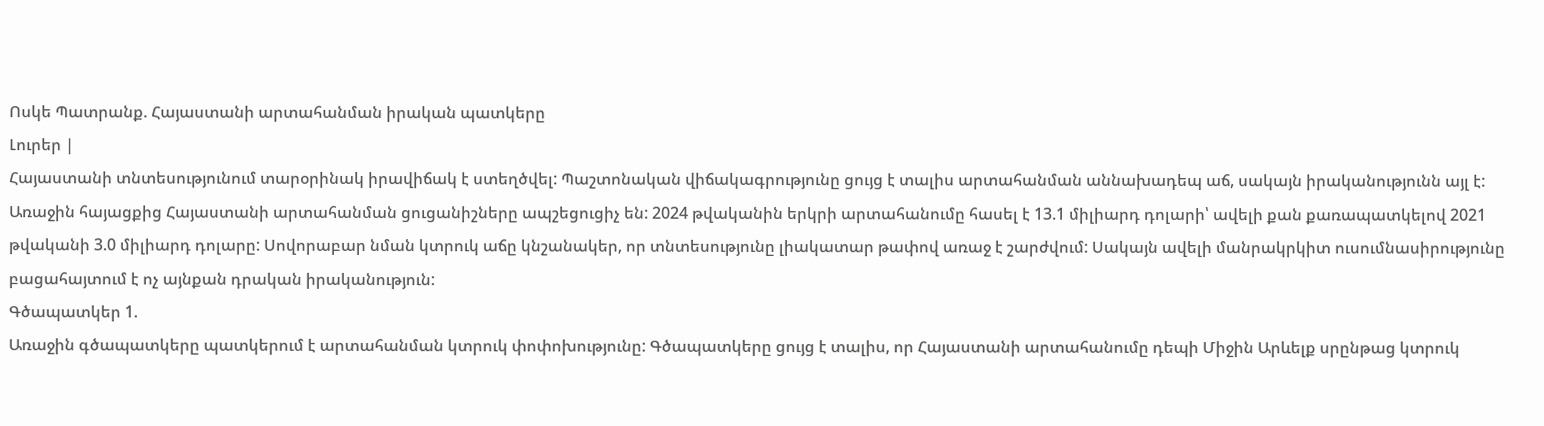Ոսկե Պատրանք. Հայաստանի արտահանման իրական պատկերը
Լուրեր |
Հայաստանի տնտեսությունում տարօրինակ իրավիճակ է ստեղծվել: Պաշտոնական վիճակագրությունը ցույց է տալիս արտահանման աննախադեպ աճ, սակայն իրականությունն այլ է:
Առաջին հայացքից Հայաստանի արտահանման ցուցանիշները ապշեցուցիչ են: 2024 թվականին երկրի արտահանումը հասել է 13.1 միլիարդ դոլարի՝ ավելի քան քառապատկելով 2021 թվականի 3.0 միլիարդ դոլարը: Սովորաբար նման կտրուկ աճը կնշանակեր, որ տնտեսությունը լիակատար թափով առաջ է շարժվում: Սակայն ավելի մանրակրկիտ ուսումնասիրությունը բացահայտում է ոչ այնքան դրական իրականություն:
Գծապատկեր 1.
Առաջին գծապատկերը պատկերում է արտահանման կտրուկ փոփոխությունը: Գծապատկերը ցույց է տալիս, որ Հայաստանի արտահանումը դեպի Միջին Արևելք սրընթաց կտրուկ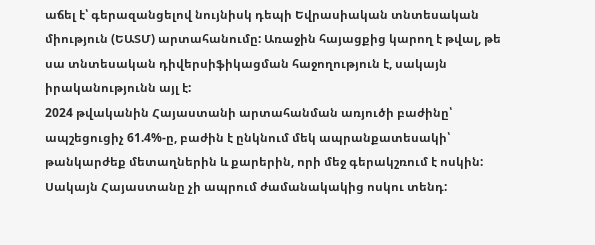աճել է՝ գերազանցելով նույնիսկ դեպի Եվրասիական տնտեսական միություն (ԵԱՏՄ) արտահանումը: Առաջին հայացքից կարող է թվալ, թե սա տնտեսական դիվերսիֆիկացման հաջողություն է, սակայն իրականությունն այլ է:
2024 թվականին Հայաստանի արտահանման առյուծի բաժինը՝ ապշեցուցիչ 61.4%-ը, բաժին է ընկնում մեկ ապրանքատեսակի՝ թանկարժեք մետաղներին և քարերին, որի մեջ գերակշռում է ոսկին: Սակայն Հայաստանը չի ապրում ժամանակակից ոսկու տենդ: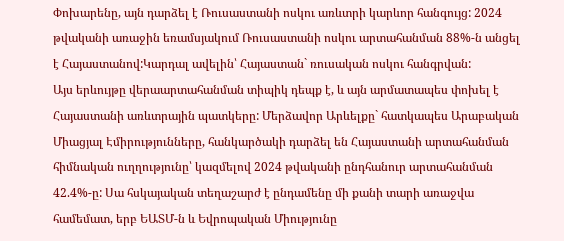Փոխարենը, այն դարձել է Ռուսաստանի ոսկու առևտրի կարևոր հանգույց: 2024 թվականի առաջին եռամսյակում Ռուսաստանի ոսկու արտահանման 88%-ն անցել է Հայաստանով:Կարդալ ավելին՝ Հայաստան` ռուսական ոսկու հանգրվան:
Այս երևույթը վերաարտահանման տիպիկ դեպք է, և այն արմատապես փոխել է Հայաստանի առևտրային պատկերը: Մերձավոր Արևելքը` հատկապես Արաբական Միացյալ Էմիրությունները, հանկարծակի դարձել են Հայաստանի արտահանման հիմնական ուղղությունը՝ կազմելով 2024 թվականի ընդհանուր արտահանման 42.4%-ը: Սա հսկայական տեղաշարժ է ընդամենը մի քանի տարի առաջվա համեմատ, երբ ԵԱՏՄ-ն և Եվրոպական Միությունը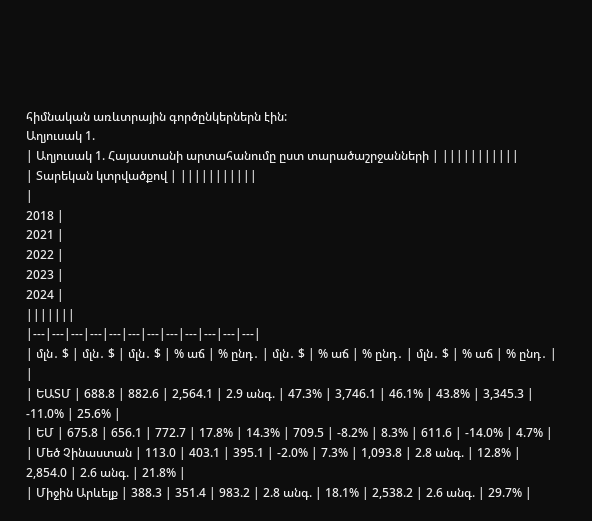հիմնական առևտրային գործընկերներն էին:
Աղյուսակ 1.
| Աղյուսակ 1. Հայաստանի արտահանումը ըստ տարածաշրջանների | |||||||||||
| Տարեկան կտրվածքով | |||||||||||
|
2018 |
2021 |
2022 |
2023 |
2024 |
|||||||
|---|---|---|---|---|---|---|---|---|---|---|---|
| մլն․ $ | մլն․ $ | մլն․ $ | % աճ | % ընդ․ | մլն․ $ | % աճ | % ընդ․ | մլն․ $ | % աճ | % ընդ․ | |
| ԵԱՏՄ | 688.8 | 882.6 | 2,564.1 | 2.9 անգ. | 47.3% | 3,746.1 | 46.1% | 43.8% | 3,345.3 | -11.0% | 25.6% |
| ԵՄ | 675.8 | 656.1 | 772.7 | 17.8% | 14.3% | 709.5 | -8.2% | 8.3% | 611.6 | -14.0% | 4.7% |
| Մեծ Չինաստան | 113.0 | 403.1 | 395.1 | -2.0% | 7.3% | 1,093.8 | 2.8 անգ. | 12.8% | 2,854.0 | 2.6 անգ. | 21.8% |
| Միջին Արևելք | 388.3 | 351.4 | 983.2 | 2.8 անգ. | 18.1% | 2,538.2 | 2.6 անգ. | 29.7% |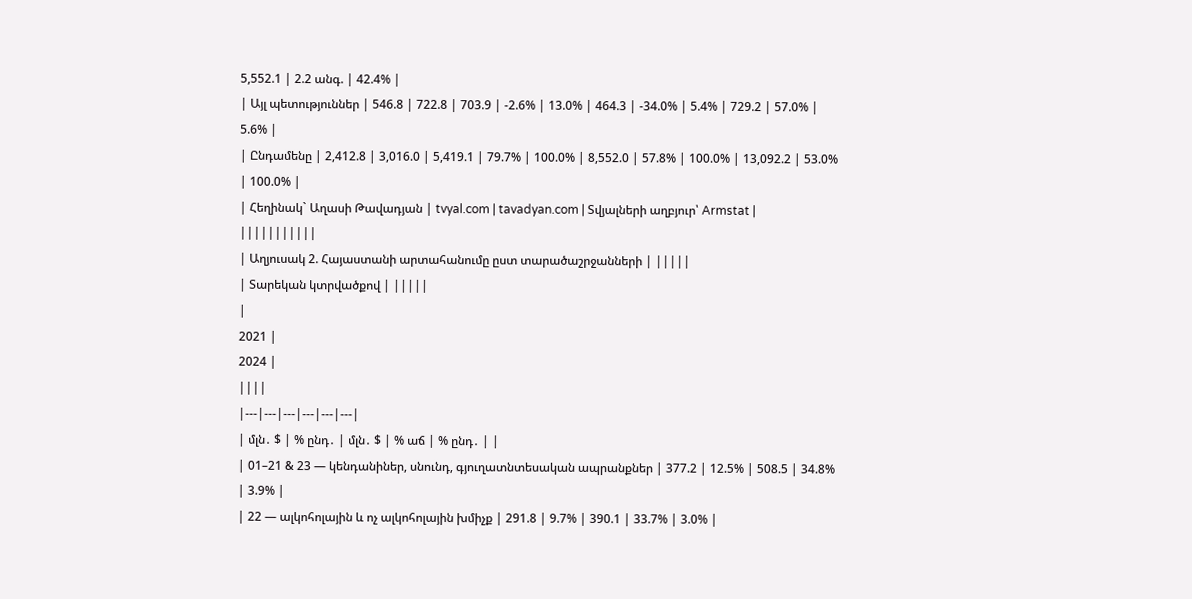5,552.1 | 2.2 անգ. | 42.4% |
| Այլ պետություններ | 546.8 | 722.8 | 703.9 | -2.6% | 13.0% | 464.3 | -34.0% | 5.4% | 729.2 | 57.0% | 5.6% |
| Ընդամենը | 2,412.8 | 3,016.0 | 5,419.1 | 79.7% | 100.0% | 8,552.0 | 57.8% | 100.0% | 13,092.2 | 53.0% | 100.0% |
| Հեղինակ` Աղասի Թավադյան | tvyal.com | tavadyan.com | Տվյալների աղբյուր՝ Armstat | |||||||||||
| Աղյուսակ 2. Հայաստանի արտահանումը ըստ տարածաշրջանների | |||||
| Տարեկան կտրվածքով | |||||
|
2021 |
2024 |
||||
|---|---|---|---|---|---|
| մլն․ $ | % ընդ․ | մլն․ $ | % աճ | % ընդ․ | |
| 01–21 & 23 — կենդանիներ, սնունդ, գյուղատնտեսական ապրանքներ | 377.2 | 12.5% | 508.5 | 34.8% | 3.9% |
| 22 — ալկոհոլային և ոչ ալկոհոլային խմիչք | 291.8 | 9.7% | 390.1 | 33.7% | 3.0% |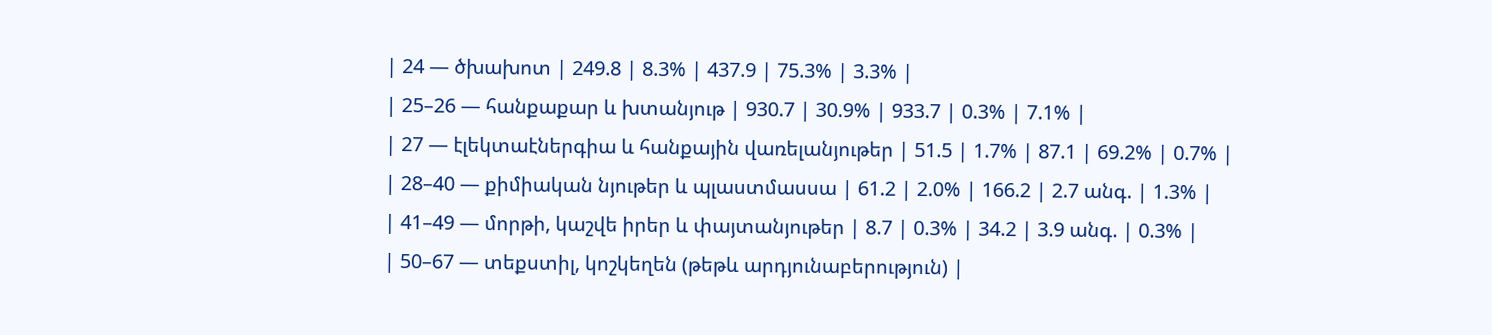| 24 — ծխախոտ | 249.8 | 8.3% | 437.9 | 75.3% | 3.3% |
| 25–26 — հանքաքար և խտանյութ | 930.7 | 30.9% | 933.7 | 0.3% | 7.1% |
| 27 — էլեկտաէներգիա և հանքային վառելանյութեր | 51.5 | 1.7% | 87.1 | 69.2% | 0.7% |
| 28–40 — քիմիական նյութեր և պլաստմասսա | 61.2 | 2.0% | 166.2 | 2.7 անգ. | 1.3% |
| 41–49 — մորթի, կաշվե իրեր և փայտանյութեր | 8.7 | 0.3% | 34.2 | 3.9 անգ. | 0.3% |
| 50–67 — տեքստիլ, կոշկեղեն (թեթև արդյունաբերություն) |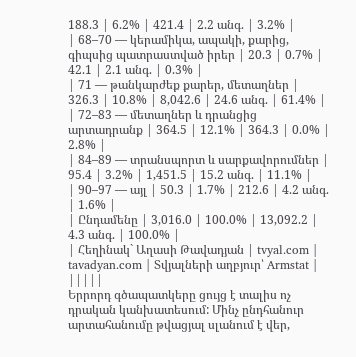188.3 | 6.2% | 421.4 | 2.2 անգ. | 3.2% |
| 68–70 — կերամիկա, ապակի, քարից, գիպսից պատրաստված իրեր | 20.3 | 0.7% | 42.1 | 2.1 անգ. | 0.3% |
| 71 — թանկարժեք քարեր, մետաղներ | 326.3 | 10.8% | 8,042.6 | 24.6 անգ. | 61.4% |
| 72–83 — մետաղներ և դրանցից արտադրանք | 364.5 | 12.1% | 364.3 | 0.0% | 2.8% |
| 84–89 — տրանսպորտ և սարքավորումներ | 95.4 | 3.2% | 1,451.5 | 15.2 անգ. | 11.1% |
| 90–97 — այլ | 50.3 | 1.7% | 212.6 | 4.2 անգ. | 1.6% |
| Ընդամենը | 3,016.0 | 100.0% | 13,092.2 | 4.3 անգ. | 100.0% |
| Հեղինակ` Աղասի Թավադյան | tvyal.com | tavadyan.com | Տվյալների աղբյուր՝ Armstat | |||||
Երրորդ գծապատկերը ցույց է տալիս ոչ դրական կանխատեսում: Մինչ ընդհանուր արտահանումը թվացյալ սլանում է վեր,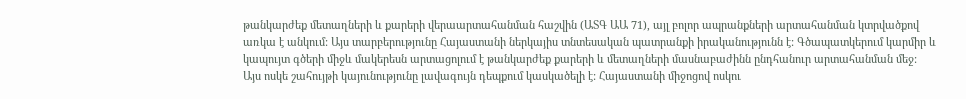թանկարժեք մետաղների և քարերի վերաարտահանման հաշվին (ԱՏԳ ԱԱ 71), այլ բոլոր ապրանքների արտահանման կտրվածքով առկա է անկում: Այս տարբերությունը Հայաստանի ներկայիս տնտեսական պատրանքի իրականությունն է: Գծապատկերում կարմիր և կապույտ գծերի միջև մակերեսն արտացոլում է թանկարժեք քարերի և մետաղների մասնաբաժինն ընդհանուր արտահանման մեջ:
Այս ոսկե շահույթի կայունությունը լավագույն դեպքում կասկածելի է: Հայաստանի միջոցով ոսկու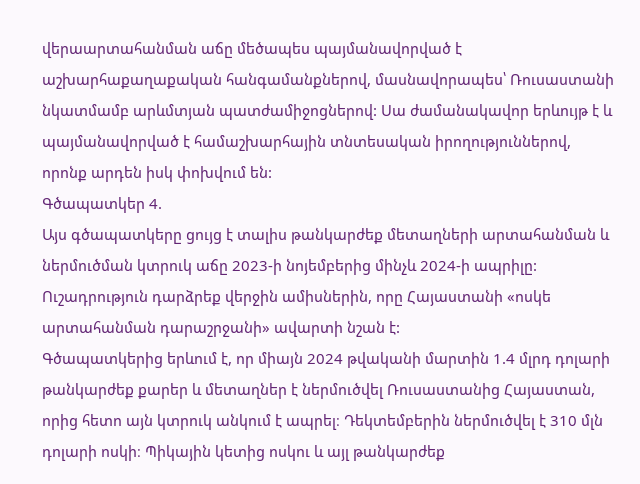վերաարտահանման աճը մեծապես պայմանավորված է աշխարհաքաղաքական հանգամանքներով, մասնավորապես՝ Ռուսաստանի նկատմամբ արևմտյան պատժամիջոցներով: Սա ժամանակավոր երևույթ է և պայմանավորված է համաշխարհային տնտեսական իրողություններով, որոնք արդեն իսկ փոխվում են:
Գծապատկեր 4.
Այս գծապատկերը ցույց է տալիս թանկարժեք մետաղների արտահանման և ներմուծման կտրուկ աճը 2023-ի նոյեմբերից մինչև 2024-ի ապրիլը: Ուշադրություն դարձրեք վերջին ամիսներին, որը Հայաստանի «ոսկե արտահանման դարաշրջանի» ավարտի նշան է:
Գծապատկերից երևում է, որ միայն 2024 թվականի մարտին 1.4 մլրդ դոլարի թանկարժեք քարեր և մետաղներ է ներմուծվել Ռուսաստանից Հայաստան, որից հետո այն կտրուկ անկում է ապրել։ Դեկտեմբերին ներմուծվել է 310 մլն դոլարի ոսկի։ Պիկային կետից ոսկու և այլ թանկարժեք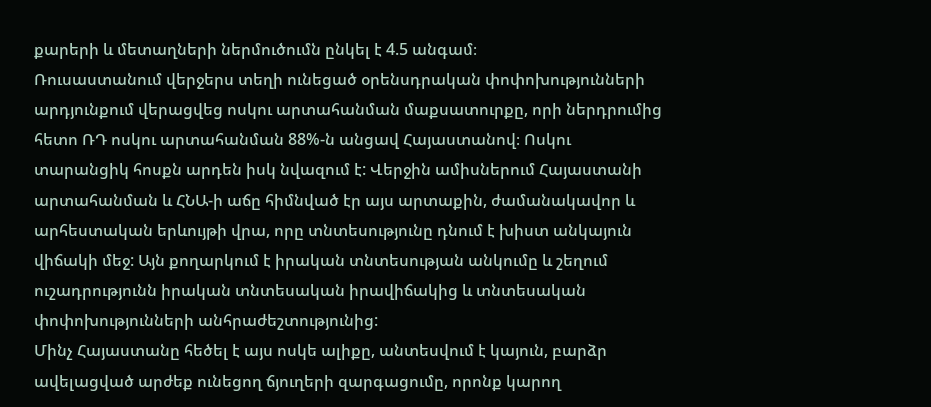քարերի և մետաղների ներմուծումն ընկել է 4.5 անգամ։
Ռուսաստանում վերջերս տեղի ունեցած օրենսդրական փոփոխությունների արդյունքում վերացվեց ոսկու արտահանման մաքսատուրքը, որի ներդրումից հետո ՌԴ ոսկու արտահանման 88%-ն անցավ Հայաստանով։ Ոսկու տարանցիկ հոսքն արդեն իսկ նվազում է: Վերջին ամիսներում Հայաստանի արտահանման և ՀՆԱ-ի աճը հիմնված էր այս արտաքին, ժամանակավոր և արհեստական երևույթի վրա, որը տնտեսությունը դնում է խիստ անկայուն վիճակի մեջ: Այն քողարկում է իրական տնտեսության անկումը և շեղում ուշադրությունն իրական տնտեսական իրավիճակից և տնտեսական փոփոխությունների անհրաժեշտությունից:
Մինչ Հայաստանը հեծել է այս ոսկե ալիքը, անտեսվում է կայուն, բարձր ավելացված արժեք ունեցող ճյուղերի զարգացումը, որոնք կարող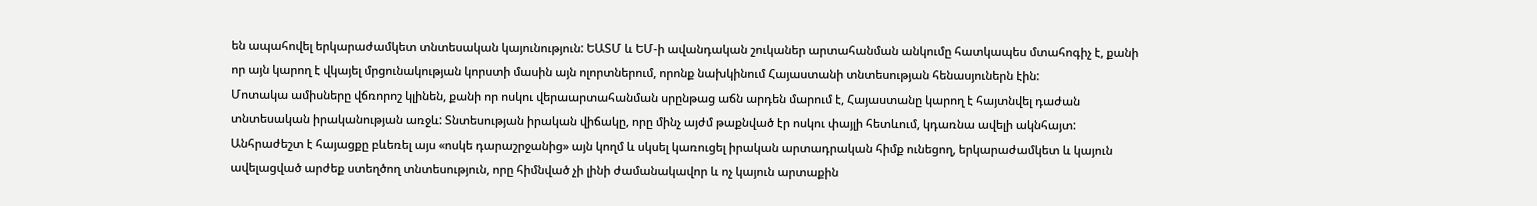են ապահովել երկարաժամկետ տնտեսական կայունություն: ԵԱՏՄ և ԵՄ-ի ավանդական շուկաներ արտահանման անկումը հատկապես մտահոգիչ է, քանի որ այն կարող է վկայել մրցունակության կորստի մասին այն ոլորտներում, որոնք նախկինում Հայաստանի տնտեսության հենասյուներն էին:
Մոտակա ամիսները վճռորոշ կլինեն, քանի որ ոսկու վերաարտահանման սրընթաց աճն արդեն մարում է, Հայաստանը կարող է հայտնվել դաժան տնտեսական իրականության առջև: Տնտեսության իրական վիճակը, որը մինչ այժմ թաքնված էր ոսկու փայլի հետևում, կդառնա ավելի ակնհայտ:
Անհրաժեշտ է հայացքը բևեռել այս «ոսկե դարաշրջանից» այն կողմ և սկսել կառուցել իրական արտադրական հիմք ունեցող, երկարաժամկետ և կայուն ավելացված արժեք ստեղծող տնտեսություն, որը հիմնված չի լինի ժամանակավոր և ոչ կայուն արտաքին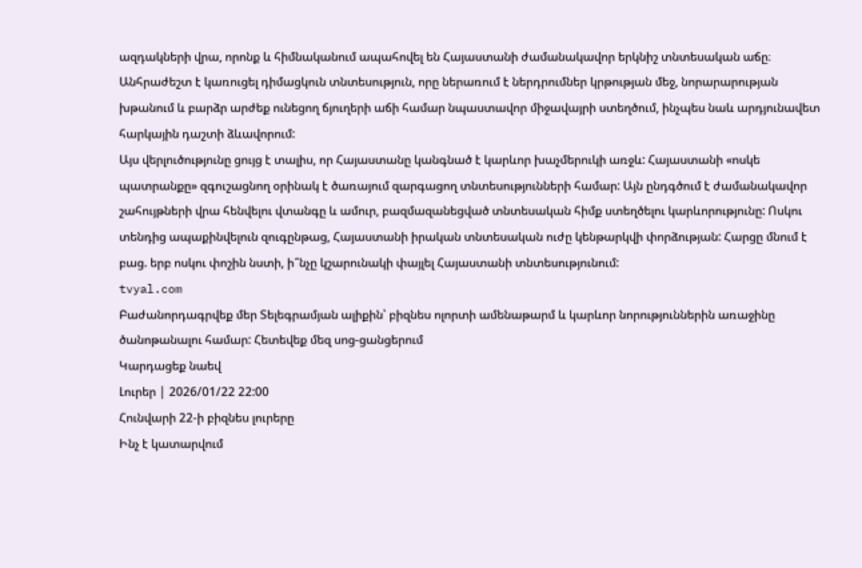ազդակների վրա, որոնք և հիմնականում ապահովել են Հայաստանի ժամանակավոր երկնիշ տնտեսական աճը։ Անհրաժեշտ է կառուցել դիմացկուն տնտեսություն, որը ներառում է ներդրումներ կրթության մեջ, նորարարության խթանում և բարձր արժեք ունեցող ճյուղերի աճի համար նպաստավոր միջավայրի ստեղծում, ինչպես նաև արդյունավետ հարկային դաշտի ձևավորում:
Այս վերլուծությունը ցույց է տալիս, որ Հայաստանը կանգնած է կարևոր խաչմերուկի առջև: Հայաստանի «ոսկե պատրանքը» զգուշացնող օրինակ է ծառայում զարգացող տնտեսությունների համար: Այն ընդգծում է ժամանակավոր շահույթների վրա հենվելու վտանգը և ամուր, բազմազանեցված տնտեսական հիմք ստեղծելու կարևորությունը: Ոսկու տենդից ապաքինվելուն զուգընթաց, Հայաստանի իրական տնտեսական ուժը կենթարկվի փորձության: Հարցը մնում է բաց. երբ ոսկու փոշին նստի, ի՞նչը կշարունակի փայլել Հայաստանի տնտեսությունում:
tvyal.com
Բաժանորդագրվեք մեր Տելեգրամյան ալիքին՝ բիզնես ոլորտի ամենաթարմ և կարևոր նորություններին առաջինը ծանոթանալու համար: Հետեվեք մեզ սոց-ցանցերում
Կարդացեք նաեվ
Լուրեր | 2026/01/22 22:00
Հունվարի 22-ի բիզնես լուրերը
Ինչ է կատարվում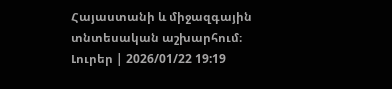Հայաստանի և միջազգային տնտեսական աշխարհում։
Լուրեր | 2026/01/22 19:19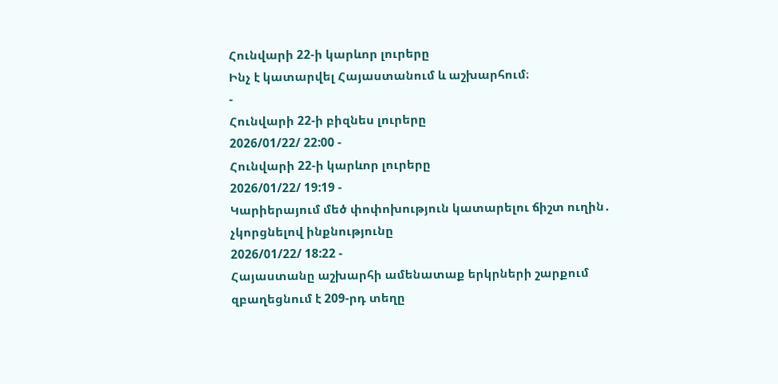Հունվարի 22-ի կարևոր լուրերը
Ինչ է կատարվել Հայաստանում և աշխարհում։
-
Հունվարի 22-ի բիզնես լուրերը
2026/01/22/ 22:00 -
Հունվարի 22-ի կարևոր լուրերը
2026/01/22/ 19:19 -
Կարիերայում մեծ փոփոխություն կատարելու ճիշտ ուղին․ չկորցնելով ինքնությունը
2026/01/22/ 18:22 -
Հայաստանը աշխարհի ամենատաք երկրների շարքում զբաղեցնում է 209-րդ տեղը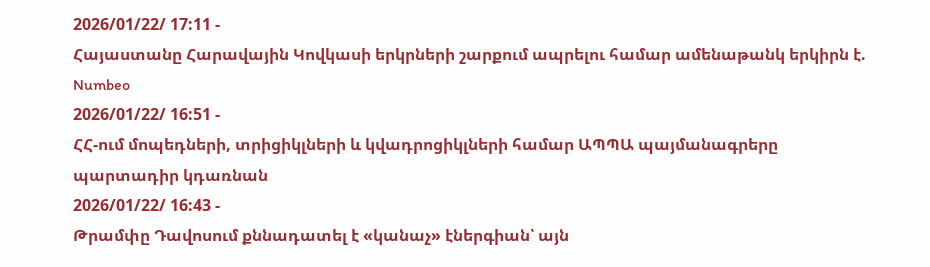2026/01/22/ 17:11 -
Հայաստանը Հարավային Կովկասի երկրների շարքում ապրելու համար ամենաթանկ երկիրն է. Numbeo
2026/01/22/ 16:51 -
ՀՀ-ում մոպեդների, տրիցիկլների և կվադրոցիկլների համար ԱՊՊԱ պայմանագրերը պարտադիր կդառնան
2026/01/22/ 16:43 -
Թրամփը Դավոսում քննադատել է «կանաչ» էներգիան՝ այն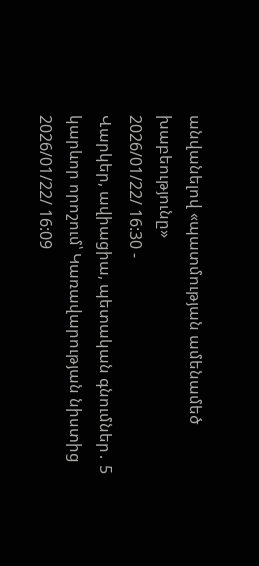անվանելով «պատմության ամենամեծ խաբեությունը»
2026/01/22/ 16:30 -
Վարկեր, ավիացիա, պետական գնումներ․ 5 կարևոր որոշում՝ Կառավարության նիստից
2026/01/22/ 16:09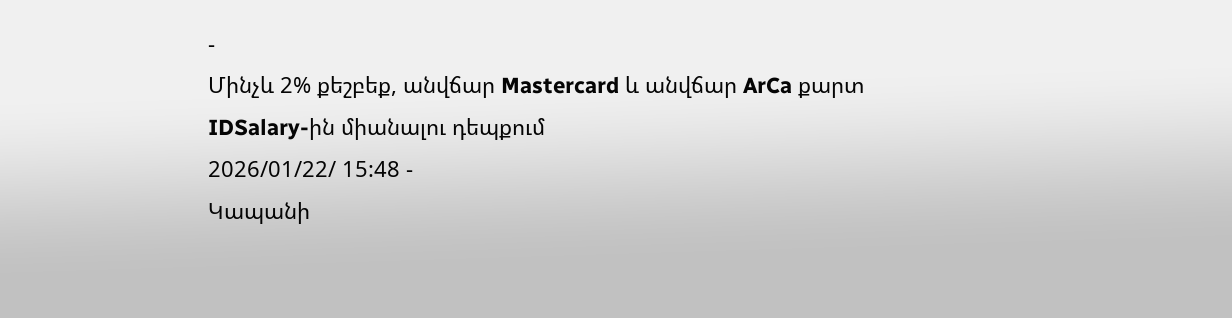-
Մինչև 2% քեշբեք, անվճար Mastercard և անվճար ArCa քարտ IDSalary-ին միանալու դեպքում
2026/01/22/ 15:48 -
Կապանի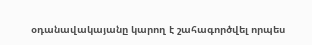օդանավակայանը կարող է շահագործվել որպես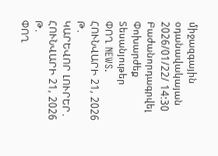միջազգային օդանավակայան
2026/01/22/ 14:30
Բաժանորդագրվել
Փոխարժեք
Տեսանյութեր
ՓՈՂ NEWS. ՀՈՒՆՎԱՐԻ 21, 2026 Թ․
ԿԱՐԵՎՈՐ ԼՈՒՐԵՐ․ ՀՈՒՆՎԱՐԻ 21, 2026 Թ․
ՓՈՂ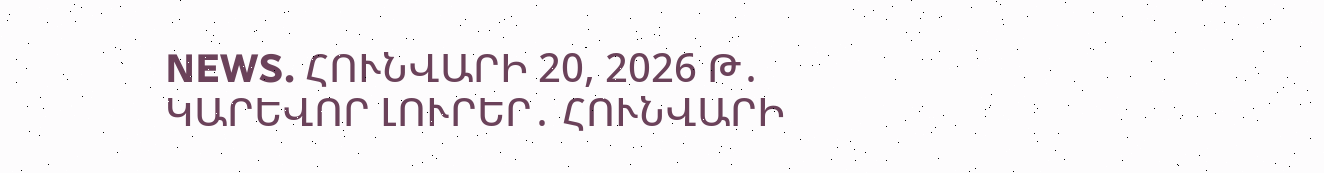NEWS. ՀՈՒՆՎԱՐԻ 20, 2026 Թ․
ԿԱՐԵՎՈՐ ԼՈՒՐԵՐ․ ՀՈՒՆՎԱՐԻ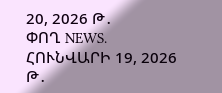20, 2026 Թ․
ՓՈՂ NEWS. ՀՈՒՆՎԱՐԻ 19, 2026 Թ․